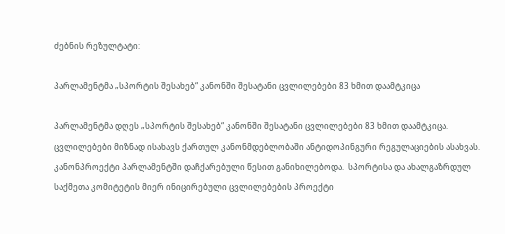ძებნის რეზულტატი:

პარლამენტმა „სპორტის შესახებ“ კანონში შესატანი ცვლილებები 83 ხმით დაამტკიცა

პარლამენტმა დღეს „სპორტის შესახებ“ კანონში შესატანი ცვლილებები 83 ხმით დაამტკიცა. ცვლილებები მიზნად ისახავს ქართულ კანონმდებლობაში ანტიდოპინგური რეგულაციების ასახვას. კანონპროექტი პარლამენტში დაჩქარებული წესით განიხილებოდა.  სპორტისა და ახალგაზრდულ საქმეთა კომიტეტის მიერ ინიცირებული ცვლილებების პროექტი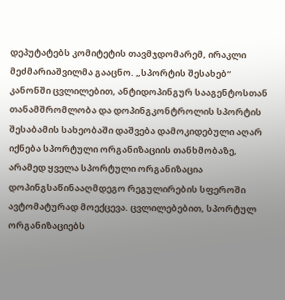დეპუტატებს კომიტეტის თავმჯდომარემ, ირაკლი მეძმარიაშვილმა გააცნო. „სპორტის შესახებ“ კანონში ცვლილებით, ანტიდოპინგურ სააგენტოსთან თანამშრომლობა და დოპინგკონტროლის სპორტის შესაბამის სახეობაში დაშვება დამოკიდებული აღარ იქნება სპორტული ორგანიზაციის თანხმობაზე, არამედ ყველა სპორტული ორგანიზაცია დოპინგსაწინააღმდეგო რეგულირების სფეროში ავტომატურად მოექცევა. ცვლილებებით, სპორტულ ორგანიზაციებს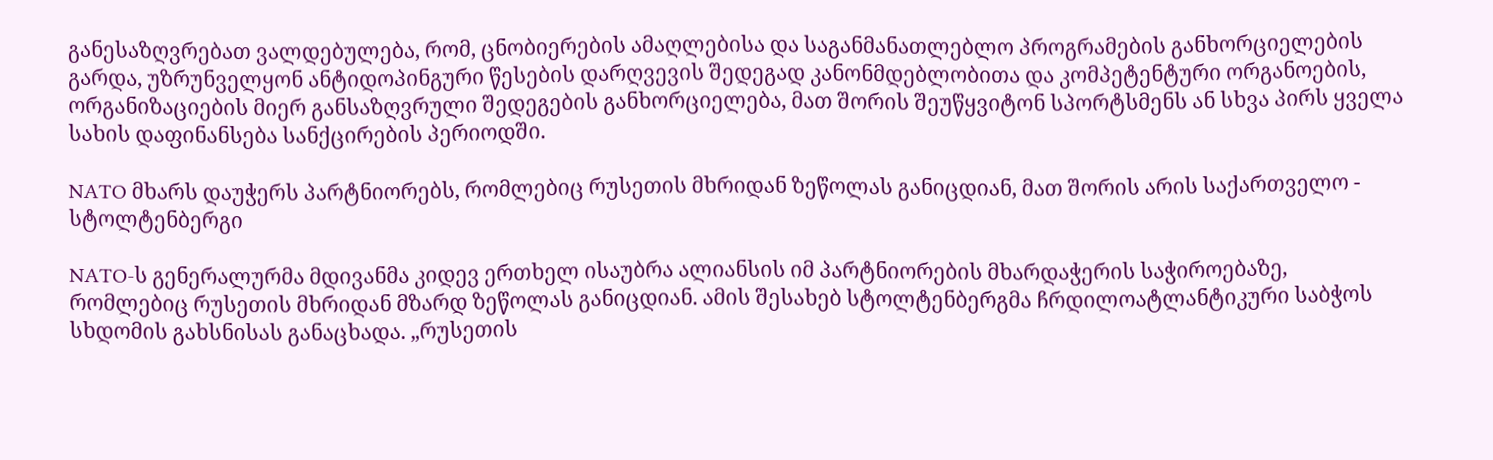განესაზღვრებათ ვალდებულება, რომ, ცნობიერების ამაღლებისა და საგანმანათლებლო პროგრამების განხორციელების გარდა, უზრუნველყონ ანტიდოპინგური წესების დარღვევის შედეგად კანონმდებლობითა და კომპეტენტური ორგანოების, ორგანიზაციების მიერ განსაზღვრული შედეგების განხორციელება, მათ შორის შეუწყვიტონ სპორტსმენს ან სხვა პირს ყველა სახის დაფინანსება სანქცირების პერიოდში.

NATO მხარს დაუჭერს პარტნიორებს, რომლებიც რუსეთის მხრიდან ზეწოლას განიცდიან, მათ შორის არის საქართველო - სტოლტენბერგი

NATO-ს გენერალურმა მდივანმა კიდევ ერთხელ ისაუბრა ალიანსის იმ პარტნიორების მხარდაჭერის საჭიროებაზე, რომლებიც რუსეთის მხრიდან მზარდ ზეწოლას განიცდიან. ამის შესახებ სტოლტენბერგმა ჩრდილოატლანტიკური საბჭოს სხდომის გახსნისას განაცხადა. „რუსეთის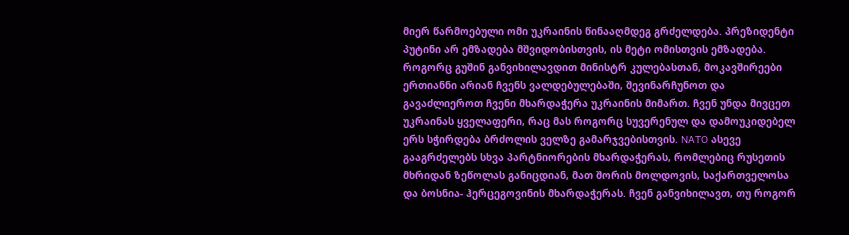მიერ წარმოებული ომი უკრაინის წინააღმდეგ გრძელდება. პრეზიდენტი პუტინი არ ემზადება მშვიდობისთვის, ის მეტი ომისთვის ემზადება. როგორც გუშინ განვიხილავდით მინისტრ კულებასთან, მოკავშირეები ერთიანნი არიან ჩვენს ვალდებულებაში, შევინარჩუნოთ და გავაძლიეროთ ჩვენი მხარდაჭერა უკრაინის მიმართ. ჩვენ უნდა მივცეთ უკრაინას ყველაფერი, რაც მას როგორც სუვერენულ და დამოუკიდებელ ერს სჭირდება ბრძოლის ველზე გამარჯვებისთვის. NATO ასევე გააგრძელებს სხვა პარტნიორების მხარდაჭერას, რომლებიც რუსეთის მხრიდან ზეწოლას განიცდიან, მათ შორის მოლდოვის, საქართველოსა და ბოსნია- ჰერცეგოვინის მხარდაჭერას. ჩვენ განვიხილავთ, თუ როგორ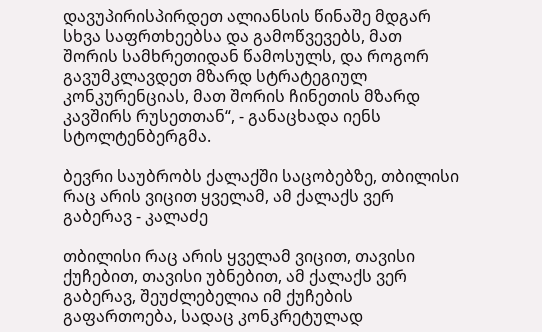დავუპირისპირდეთ ალიანსის წინაშე მდგარ სხვა საფრთხეებსა და გამოწვევებს, მათ შორის სამხრეთიდან წამოსულს, და როგორ გავუმკლავდეთ მზარდ სტრატეგიულ კონკურენციას, მათ შორის ჩინეთის მზარდ კავშირს რუსეთთან“, - განაცხადა იენს სტოლტენბერგმა.

ბევრი საუბრობს ქალაქში საცობებზე, თბილისი რაც არის ვიცით ყველამ, ამ ქალაქს ვერ გაბერავ - კალაძე

თბილისი რაც არის ყველამ ვიცით, თავისი ქუჩებით, თავისი უბნებით, ამ ქალაქს ვერ გაბერავ, შეუძლებელია იმ ქუჩების გაფართოება, სადაც კონკრეტულად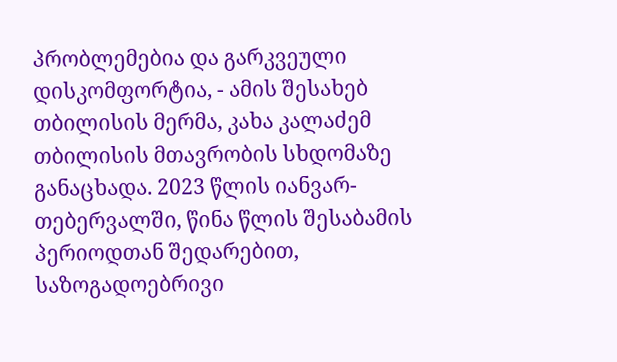პრობლემებია და გარკვეული დისკომფორტია, - ამის შესახებ თბილისის მერმა, კახა კალაძემ თბილისის მთავრობის სხდომაზე განაცხადა. 2023 წლის იანვარ-თებერვალში, წინა წლის შესაბამის პერიოდთან შედარებით, საზოგადოებრივი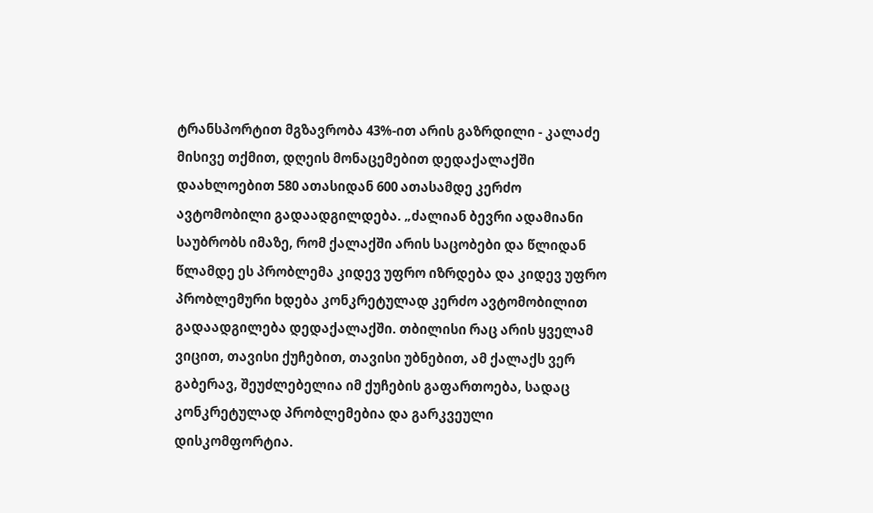ტრანსპორტით მგზავრობა 43%-ით არის გაზრდილი - კალაძე მისივე თქმით, დღეის მონაცემებით დედაქალაქში დაახლოებით 580 ათასიდან 600 ათასამდე კერძო ავტომობილი გადაადგილდება. „ძალიან ბევრი ადამიანი საუბრობს იმაზე, რომ ქალაქში არის საცობები და წლიდან წლამდე ეს პრობლემა კიდევ უფრო იზრდება და კიდევ უფრო პრობლემური ხდება კონკრეტულად კერძო ავტომობილით გადაადგილება დედაქალაქში. თბილისი რაც არის ყველამ ვიცით, თავისი ქუჩებით, თავისი უბნებით, ამ ქალაქს ვერ გაბერავ, შეუძლებელია იმ ქუჩების გაფართოება, სადაც კონკრეტულად პრობლემებია და გარკვეული დისკომფორტია.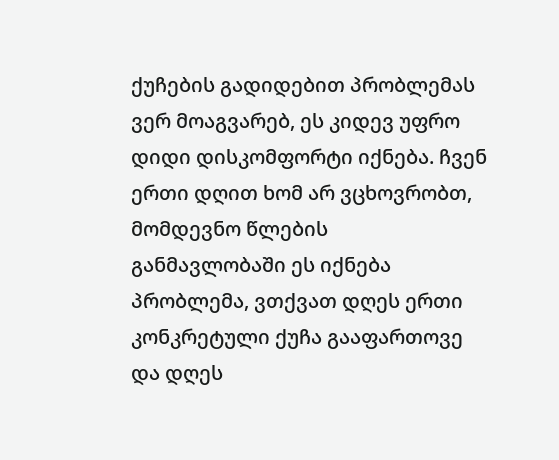ქუჩების გადიდებით პრობლემას ვერ მოაგვარებ, ეს კიდევ უფრო დიდი დისკომფორტი იქნება. ჩვენ ერთი დღით ხომ არ ვცხოვრობთ, მომდევნო წლების განმავლობაში ეს იქნება პრობლემა, ვთქვათ დღეს ერთი კონკრეტული ქუჩა გააფართოვე და დღეს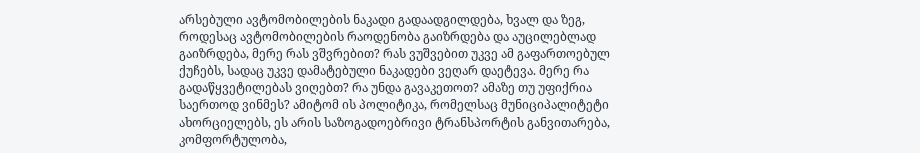არსებული ავტომობილების ნაკადი გადაადგილდება, ხვალ და ზეგ, როდესაც ავტომობილების რაოდენობა გაიზრდება და აუცილებლად გაიზრდება, მერე რას ვშვრებით? რას ვუშვებით უკვე ამ გაფართოებულ ქუჩებს, სადაც უკვე დამატებული ნაკადები ვეღარ დაეტევა. მერე რა გადაწყვეტილებას ვიღებთ? რა უნდა გავაკეთოთ? ამაზე თუ უფიქრია საერთოდ ვინმეს? ამიტომ ის პოლიტიკა, რომელსაც მუნიციპალიტეტი ახორციელებს, ეს არის საზოგადოებრივი ტრანსპორტის განვითარება, კომფორტულობა,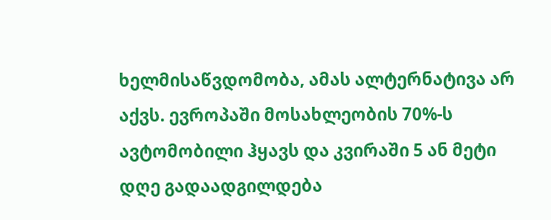ხელმისაწვდომობა, ამას ალტერნატივა არ აქვს. ევროპაში მოსახლეობის 70%-ს ავტომობილი ჰყავს და კვირაში 5 ან მეტი დღე გადაადგილდება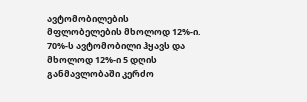ავტომობილების მფლობელების მხოლოდ 12%-ი. 70%-ს ავტომობილი ჰყავს და მხოლოდ 12%-ი 5 დღის განმავლობაში კერძო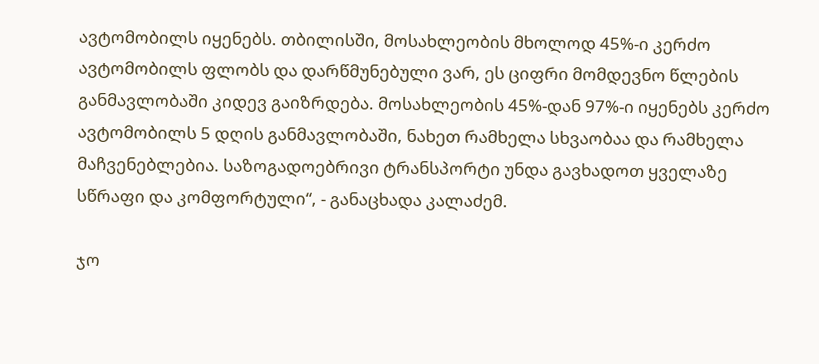ავტომობილს იყენებს. თბილისში, მოსახლეობის მხოლოდ 45%-ი კერძო ავტომობილს ფლობს და დარწმუნებული ვარ, ეს ციფრი მომდევნო წლების განმავლობაში კიდევ გაიზრდება. მოსახლეობის 45%-დან 97%-ი იყენებს კერძო ავტომობილს 5 დღის განმავლობაში, ნახეთ რამხელა სხვაობაა და რამხელა მაჩვენებლებია. საზოგადოებრივი ტრანსპორტი უნდა გავხადოთ ყველაზე სწრაფი და კომფორტული“, - განაცხადა კალაძემ.

ჯო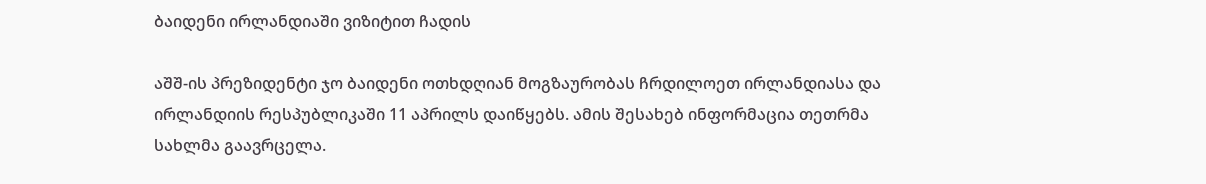ბაიდენი ირლანდიაში ვიზიტით ჩადის

აშშ-ის პრეზიდენტი ჯო ბაიდენი ოთხდღიან მოგზაურობას ჩრდილოეთ ირლანდიასა და ირლანდიის რესპუბლიკაში 11 აპრილს დაიწყებს. ამის შესახებ ინფორმაცია თეთრმა სახლმა გაავრცელა.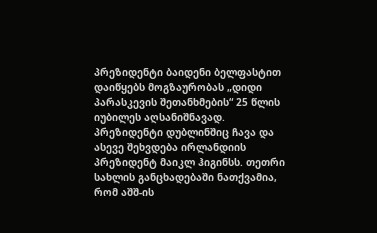პრეზიდენტი ბაიდენი ბელფასტით დაიწყებს მოგზაურობას „დიდი პარასკევის შეთანხმების“ 25 წლის იუბილეს აღსანიშნავად. პრეზიდენტი დუბლინშიც ჩავა და ასევე შეხვდება ირლანდიის პრეზიდენტ მაიკლ ჰიგინსს. თეთრი სახლის განცხადებაში ნათქვამია, რომ აშშ-ის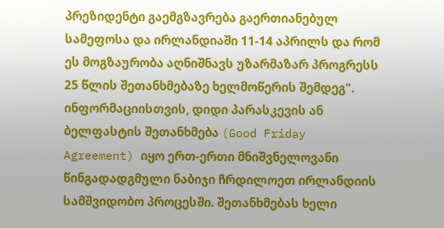პრეზიდენტი გაემგზავრება გაერთიანებულ სამეფოსა და ირლანდიაში 11-14 აპრილს და რომ ეს მოგზაურობა აღნიშნავს უზარმაზარ პროგრესს 25 წლის შეთანხმებაზე ხელმოწერის შემდეგ". ინფორმაციისთვის, დიდი პარასკევის ან ბელფასტის შეთანხმება (Good Friday Agreement) იყო ერთ-ერთი მნიშვნელოვანი წინგადადგმული ნაბიჯი ჩრდილოეთ ირლანდიის სამშვიდობო პროცესში. შეთანხმებას ხელი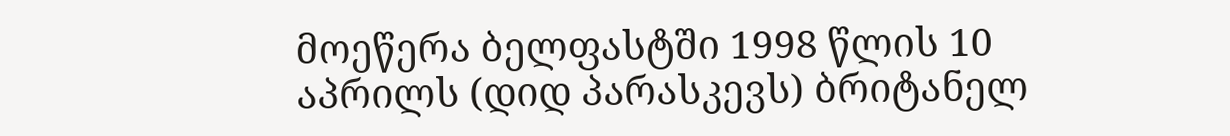მოეწერა ბელფასტში 1998 წლის 10 აპრილს (დიდ პარასკევს) ბრიტანელ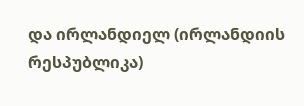და ირლანდიელ (ირლანდიის რესპუბლიკა)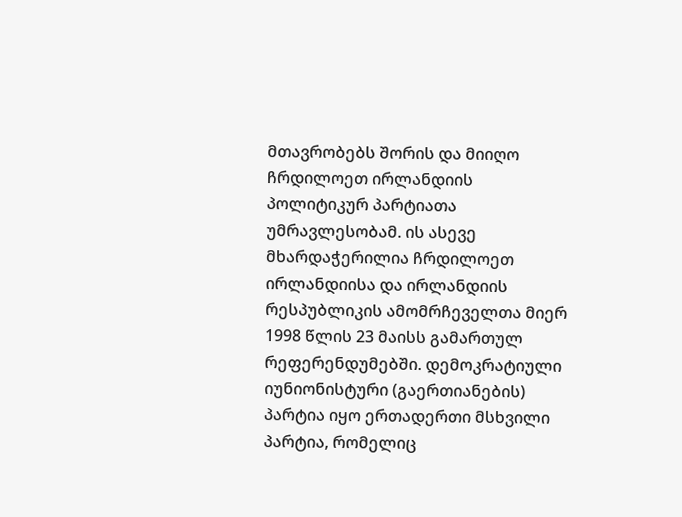მთავრობებს შორის და მიიღო ჩრდილოეთ ირლანდიის პოლიტიკურ პარტიათა უმრავლესობამ. ის ასევე მხარდაჭერილია ჩრდილოეთ ირლანდიისა და ირლანდიის რესპუბლიკის ამომრჩეველთა მიერ 1998 წლის 23 მაისს გამართულ რეფერენდუმებში. დემოკრატიული იუნიონისტური (გაერთიანების) პარტია იყო ერთადერთი მსხვილი პარტია, რომელიც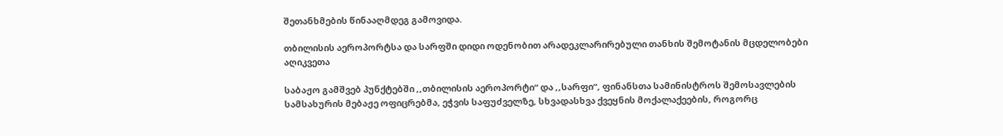შეთანხმების წინააღმდეგ გამოვიდა.

თბილისის აეროპორტსა და სარფში დიდი ოდენობით არადეკლარირებული თანხის შემოტანის მცდელობები აღიკვეთა

საბაჟო გამშვებ პუნქტებში ,,თბილისის აეროპორტი“ და ,,სარფი“, ფინანსთა სამინისტროს შემოსავლების სამსახურის მებაჟე ოფიცრებმა, ეჭვის საფუძველზე, სხვადასხვა ქვეყნის მოქალაქეების, როგორც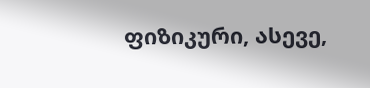ფიზიკური, ასევე,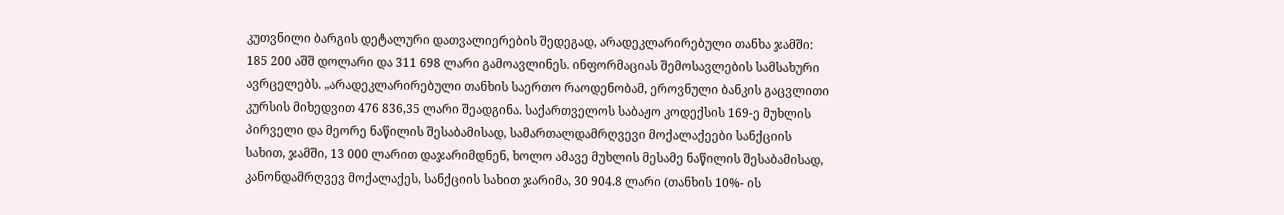კუთვნილი ბარგის დეტალური დათვალიერების შედეგად, არადეკლარირებული თანხა ჯამში: 185 200 აშშ დოლარი და 311 698 ლარი გამოავლინეს. ინფორმაციას შემოსავლების სამსახური ავრცელებს. „არადეკლარირებული თანხის საერთო რაოდენობამ, ეროვნული ბანკის გაცვლითი კურსის მიხედვით 476 836,35 ლარი შეადგინა. საქართველოს საბაჟო კოდექსის 169-ე მუხლის პირველი და მეორე ნაწილის შესაბამისად, სამართალდამრღვევი მოქალაქეები სანქციის სახით, ჯამში, 13 000 ლარით დაჯარიმდნენ, ხოლო ამავე მუხლის მესამე ნაწილის შესაბამისად, კანონდამრღვევ მოქალაქეს, სანქციის სახით ჯარიმა, 30 904.8 ლარი (თანხის 10%- ის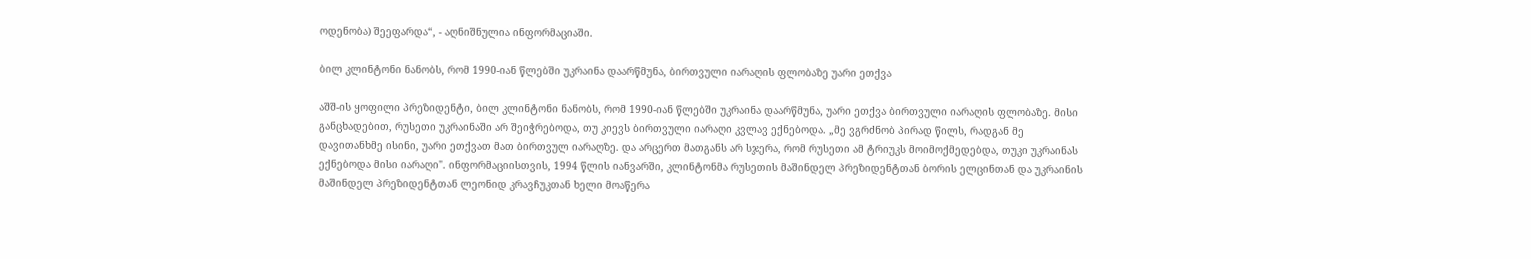ოდენობა) შეეფარდა“, - აღნიშნულია ინფორმაციაში.

ბილ კლინტონი ნანობს, რომ 1990-იან წლებში უკრაინა დაარწმუნა, ბირთვული იარაღის ფლობაზე უარი ეთქვა

აშშ-ის ყოფილი პრეზიდენტი, ბილ კლინტონი ნანობს, რომ 1990-იან წლებში უკრაინა დაარწმუნა, უარი ეთქვა ბირთვული იარაღის ფლობაზე. მისი განცხადებით, რუსეთი უკრაინაში არ შეიჭრებოდა, თუ კიევს ბირთვული იარაღი კვლავ ექნებოდა. „მე ვგრძნობ პირად წილს, რადგან მე დავითანხმე ისინი, უარი ეთქვათ მათ ბირთვულ იარაღზე. და არცერთ მათგანს არ სჯერა, რომ რუსეთი ამ ტრიუკს მოიმოქმედებდა, თუკი უკრაინას ექნებოდა მისი იარაღი". ინფორმაციისთვის, 1994 წლის იანვარში, კლინტონმა რუსეთის მაშინდელ პრეზიდენტთან ბორის ელცინთან და უკრაინის მაშინდელ პრეზიდენტთან ლეონიდ კრავჩუკთან ხელი მოაწერა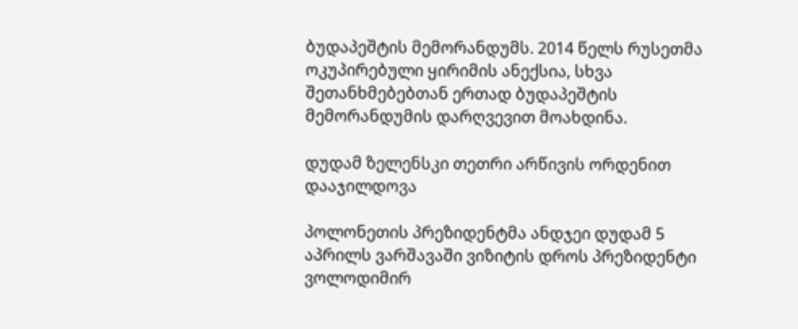ბუდაპეშტის მემორანდუმს. 2014 წელს რუსეთმა ოკუპირებული ყირიმის ანექსია, სხვა შეთანხმებებთან ერთად ბუდაპეშტის მემორანდუმის დარღვევით მოახდინა.

დუდამ ზელენსკი თეთრი არწივის ორდენით დააჯილდოვა

პოლონეთის პრეზიდენტმა ანდჯეი დუდამ 5 აპრილს ვარშავაში ვიზიტის დროს პრეზიდენტი ვოლოდიმირ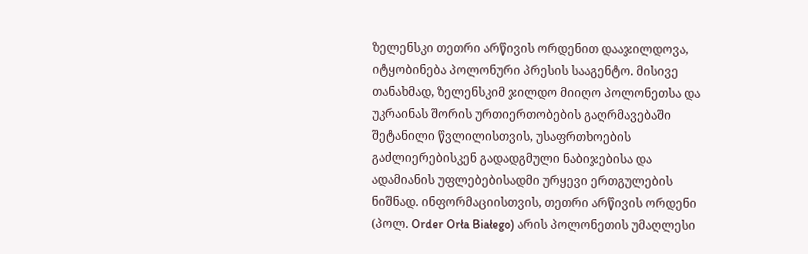ზელენსკი თეთრი არწივის ორდენით დააჯილდოვა, იტყობინება პოლონური პრესის სააგენტო. მისივე თანახმად, ზელენსკიმ ჯილდო მიიღო პოლონეთსა და უკრაინას შორის ურთიერთობების გაღრმავებაში შეტანილი წვლილისთვის, უსაფრთხოების გაძლიერებისკენ გადადგმული ნაბიჯებისა და ადამიანის უფლებებისადმი ურყევი ერთგულების ნიშნად. ინფორმაციისთვის, თეთრი არწივის ორდენი (პოლ. Order Orła Białego) არის პოლონეთის უმაღლესი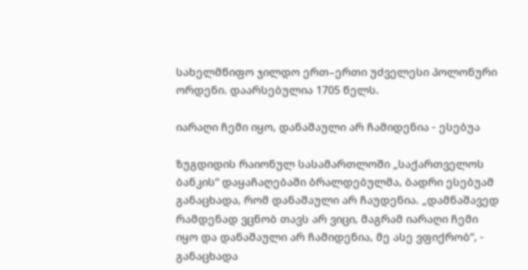სახელმწიფო ჯილდო ერთ–ერთი უძველესი პოლონური ორდენი. დაარსებულია 1705 წელს.

იარაღი ჩემი იყო, დანაშაული არ ჩამიდენია - ესებუა

ზუგდიდის რაიონულ სასამართლოში „საქართველოს ბანკის“ დაყაჩაღებაში ბრალდებულმა, ბადრი ესებუამ განაცხადა, რომ დანაშაული არ ჩაუდენია. „დამნაშავედ რამდენად ვცნობ თავს არ ვიცი, მაგრამ იარაღი ჩემი იყო და დანაშაული არ ჩამიდენია, მე ასე ვფიქრობ“, - განაცხადა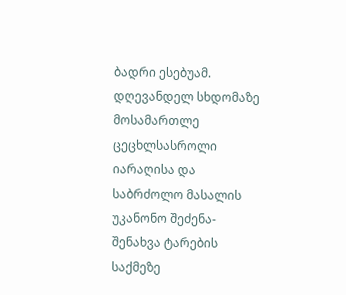ბადრი ესებუამ. დღევანდელ სხდომაზე მოსამართლე ცეცხლსასროლი იარაღისა და საბრძოლო მასალის უკანონო შეძენა-შენახვა ტარების საქმეზე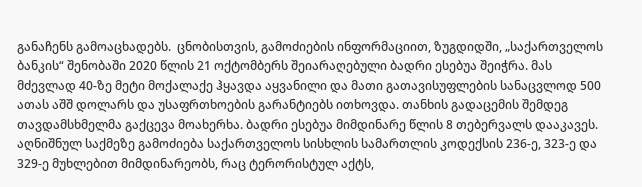განაჩენს გამოაცხადებს.  ცნობისთვის, გამოძიების ინფორმაციით, ზუგდიდში, „საქართველოს ბანკის“ შენობაში 2020 წლის 21 ოქტომბერს შეიარაღებული ბადრი ესებუა შეიჭრა. მას მძევლად 40-ზე მეტი მოქალაქე ჰყავდა აყვანილი და მათი გათავისუფლების სანაცვლოდ 500 ათას აშშ დოლარს და უსაფრთხოების გარანტიებს ითხოვდა. თანხის გადაცემის შემდეგ თავდამსხმელმა გაქცევა მოახერხა. ბადრი ესებუა მიმდინარე წლის 8 თებერვალს დააკავეს. აღნიშნულ საქმეზე გამოძიება საქართველოს სისხლის სამართლის კოდექსის 236-ე, 323-ე და 329-ე მუხლებით მიმდინარეობს, რაც ტერორისტულ აქტს,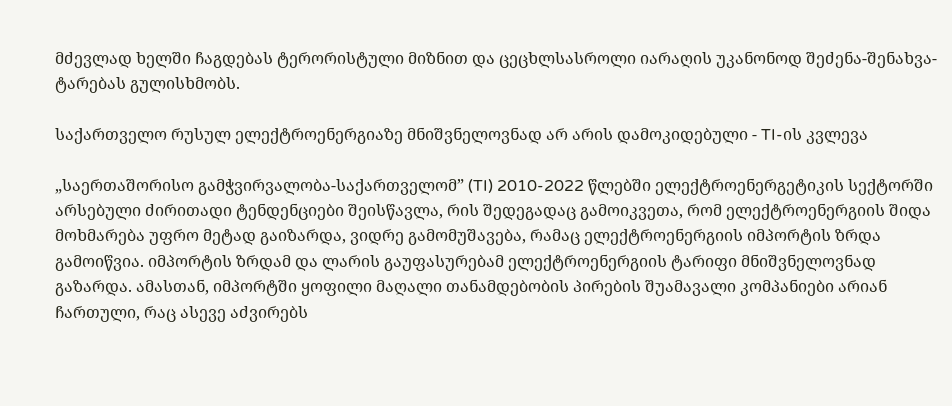მძევლად ხელში ჩაგდებას ტერორისტული მიზნით და ცეცხლსასროლი იარაღის უკანონოდ შეძენა-შენახვა-ტარებას გულისხმობს.

საქართველო რუსულ ელექტროენერგიაზე მნიშვნელოვნად არ არის დამოკიდებული - TI-ის კვლევა

„საერთაშორისო გამჭვირვალობა-საქართველომ” (TI) 2010-2022 წლებში ელექტროენერგეტიკის სექტორში არსებული ძირითადი ტენდენციები შეისწავლა, რის შედეგადაც გამოიკვეთა, რომ ელექტროენერგიის შიდა მოხმარება უფრო მეტად გაიზარდა, ვიდრე გამომუშავება, რამაც ელექტროენერგიის იმპორტის ზრდა გამოიწვია. იმპორტის ზრდამ და ლარის გაუფასურებამ ელექტროენერგიის ტარიფი მნიშვნელოვნად გაზარდა. ამასთან, იმპორტში ყოფილი მაღალი თანამდებობის პირების შუამავალი კომპანიები არიან ჩართული, რაც ასევე აძვირებს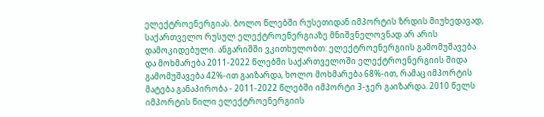ელექტროენერგიას. ბოლო წლებში რუსეთიდან იმპორტის ზრდის მიუხედავად, საქართველო რუსულ ელექტროენერგიაზე მნიშვნელოვნად არ არის დამოკიდებული. ანგარიშში ვკითხულობთ: ელექტროენერგიის გამომუშავება და მოხმარება 2011-2022 წლებში საქართველოში ელექტროენერგიის შიდა გამომუშავება 42%-ით გაიზარდა, ხოლო მოხმარება 68%-ით, რამაც იმპორტის მატება განაპირობა - 2011-2022 წლებში იმპორტი 3-ჯერ გაიზარდა. 2010 წელს იმპორტის წილი ელექტროენერგიის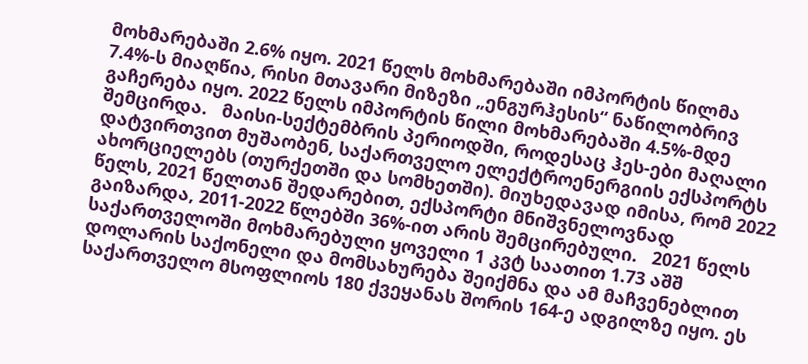მოხმარებაში 2.6% იყო. 2021 წელს მოხმარებაში იმპორტის წილმა 7.4%-ს მიაღწია, რისი მთავარი მიზეზი „ენგურჰესის“ ნაწილობრივ გაჩერება იყო. 2022 წელს იმპორტის წილი მოხმარებაში 4.5%-მდე შემცირდა.   მაისი-სექტემბრის პერიოდში, როდესაც ჰეს-ები მაღალი დატვირთვით მუშაობენ, საქართველო ელექტროენერგიის ექსპორტს ახორციელებს (თურქეთში და სომხეთში). მიუხედავად იმისა, რომ 2022 წელს, 2021 წელთან შედარებით, ექსპორტი მნიშვნელოვნად გაიზარდა, 2011-2022 წლებში 36%-ით არის შემცირებული.   2021 წელს საქართველოში მოხმარებული ყოველი 1 კვტ საათით 1.73 აშშ დოლარის საქონელი და მომსახურება შეიქმნა და ამ მაჩვენებლით საქართველო მსოფლიოს 180 ქვეყანას შორის 164-ე ადგილზე იყო. ეს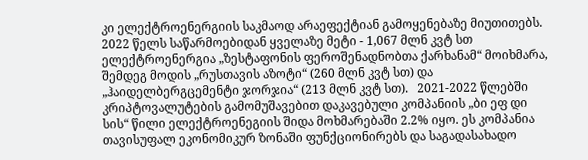კი ელექტროენერგიის საკმაოდ არაეფექტიან გამოყენებაზე მიუთითებს.   2022 წელს საწარმოებიდან ყველაზე მეტი - 1,067 მლნ კვტ სთ ელექტროენერგია „ზესტაფონის ფეროშენადნობთა ქარხანამ“ მოიხმარა, შემდეგ მოდის „რუსთავის აზოტი“ (260 მლნ კვტ სთ) და „ჰაიდელბერგცემენტი ჯორჯია“ (213 მლნ კვტ სთ).   2021-2022 წლებში კრიპტოვალუტების გამომუშავებით დაკავებული კომპანიის „ბი ეფ დი სის“ წილი ელექტროენეგიის შიდა მოხმარებაში 2.2% იყო. ეს კომპანია თავისუფალ ეკონომიკურ ზონაში ფუნქციონირებს და საგადასახადო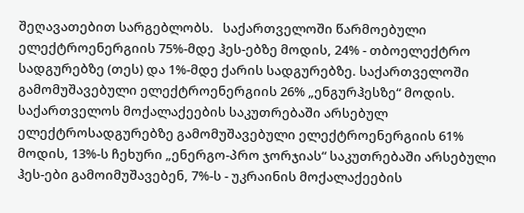შეღავათებით სარგებლობს.   საქართველოში წარმოებული ელექტროენერგიის 75%-მდე ჰეს-ებზე მოდის, 24% - თბოელექტრო სადგურებზე (თეს) და 1%-მდე ქარის სადგურებზე. საქართველოში გამომუშავებული ელექტროენერგიის 26% „ენგურჰესზე“ მოდის.   საქართველოს მოქალაქეების საკუთრებაში არსებულ ელექტროსადგურებზე გამომუშავებული ელექტროენერგიის 61% მოდის, 13%-ს ჩეხური „ენერგო-პრო ჯორჯიას“ საკუთრებაში არსებული ჰეს-ები გამოიმუშავებენ, 7%-ს - უკრაინის მოქალაქეების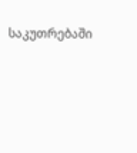საკუთრებაში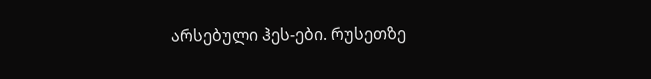არსებული ჰეს-ები. რუსეთზე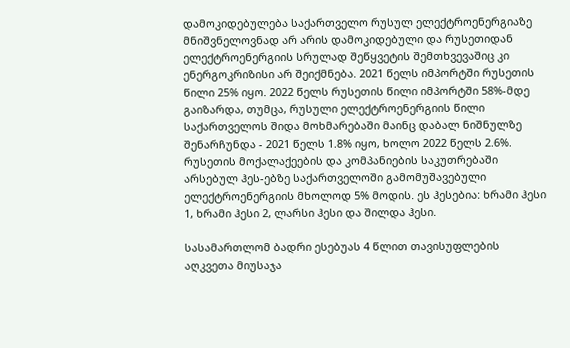დამოკიდებულება საქართველო რუსულ ელექტროენერგიაზე მნიშვნელოვნად არ არის დამოკიდებული და რუსეთიდან ელექტროენერგიის სრულად შეწყვეტის შემთხვევაშიც კი ენერგოკრიზისი არ შეიქმნება. 2021 წელს იმპორტში რუსეთის წილი 25% იყო. 2022 წელს რუსეთის წილი იმპორტში 58%-მდე გაიზარდა, თუმცა, რუსული ელექტროენერგიის წილი საქართველოს შიდა მოხმარებაში მაინც დაბალ ნიშნულზე შენარჩუნდა - 2021 წელს 1.8% იყო, ხოლო 2022 წელს 2.6%. რუსეთის მოქალაქეების და კომპანიების საკუთრებაში არსებულ ჰეს-ებზე საქართველოში გამომუშავებული ელექტროენერგიის მხოლოდ 5% მოდის. ეს ჰესებია: ხრამი ჰესი 1, ხრამი ჰესი 2, ლარსი ჰესი და შილდა ჰესი.

სასამართლომ ბადრი ესებუას 4 წლით თავისუფლების აღკვეთა მიუსაჯა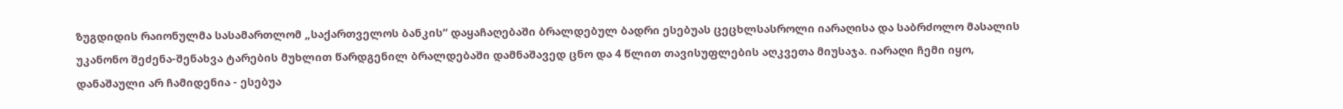ზუგდიდის რაიონულმა სასამართლომ „საქართველოს ბანკის“ დაყაჩაღებაში ბრალდებულ ბადრი ესებუას ცეცხლსასროლი იარაღისა და საბრძოლო მასალის უკანონო შეძენა-შენახვა ტარების მუხლით წარდგენილ ბრალდებაში დამნაშავედ ცნო და 4 წლით თავისუფლების აღკვეთა მიუსაჯა. იარაღი ჩემი იყო, დანაშაული არ ჩამიდენია - ესებუა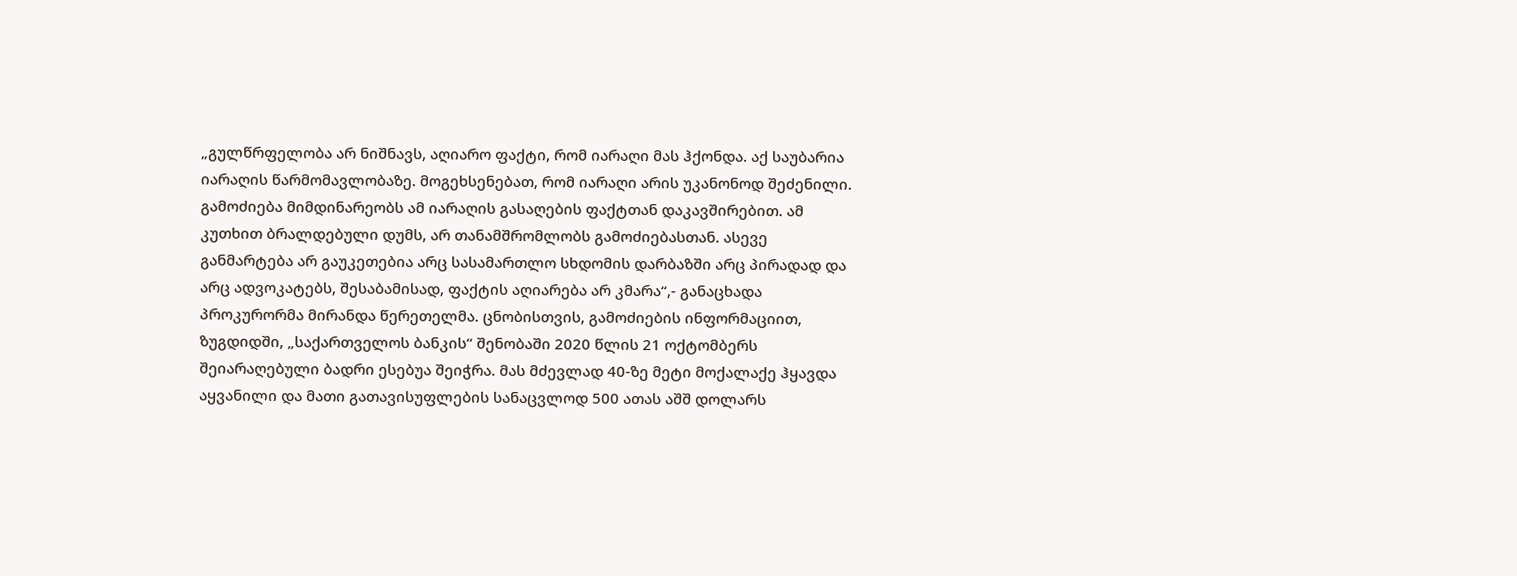„გულწრფელობა არ ნიშნავს, აღიარო ფაქტი, რომ იარაღი მას ჰქონდა. აქ საუბარია იარაღის წარმომავლობაზე. მოგეხსენებათ, რომ იარაღი არის უკანონოდ შეძენილი. გამოძიება მიმდინარეობს ამ იარაღის გასაღების ფაქტთან დაკავშირებით. ამ კუთხით ბრალდებული დუმს, არ თანამშრომლობს გამოძიებასთან. ასევე განმარტება არ გაუკეთებია არც სასამართლო სხდომის დარბაზში არც პირადად და არც ადვოკატებს, შესაბამისად, ფაქტის აღიარება არ კმარა“,- განაცხადა პროკურორმა მირანდა წერეთელმა. ცნობისთვის, გამოძიების ინფორმაციით, ზუგდიდში, „საქართველოს ბანკის“ შენობაში 2020 წლის 21 ოქტომბერს შეიარაღებული ბადრი ესებუა შეიჭრა. მას მძევლად 40-ზე მეტი მოქალაქე ჰყავდა აყვანილი და მათი გათავისუფლების სანაცვლოდ 500 ათას აშშ დოლარს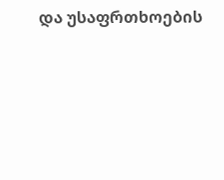და უსაფრთხოების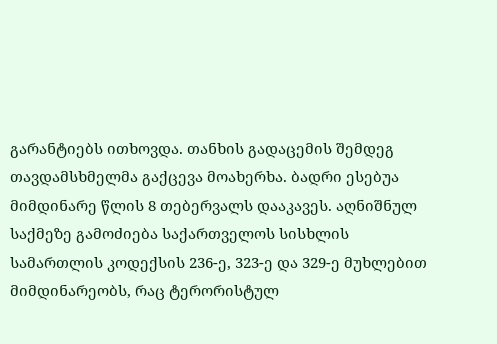გარანტიებს ითხოვდა. თანხის გადაცემის შემდეგ თავდამსხმელმა გაქცევა მოახერხა. ბადრი ესებუა მიმდინარე წლის 8 თებერვალს დააკავეს. აღნიშნულ საქმეზე გამოძიება საქართველოს სისხლის სამართლის კოდექსის 236-ე, 323-ე და 329-ე მუხლებით მიმდინარეობს, რაც ტერორისტულ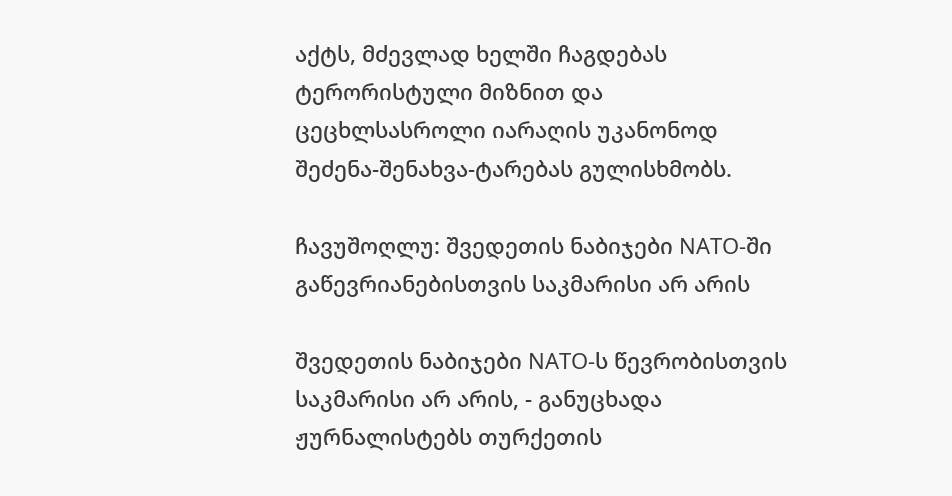აქტს, მძევლად ხელში ჩაგდებას ტერორისტული მიზნით და ცეცხლსასროლი იარაღის უკანონოდ შეძენა-შენახვა-ტარებას გულისხმობს.

ჩავუშოღლუ: შვედეთის ნაბიჯები NATO-ში გაწევრიანებისთვის საკმარისი არ არის

შვედეთის ნაბიჯები NATO-ს წევრობისთვის საკმარისი არ არის, - განუცხადა ჟურნალისტებს თურქეთის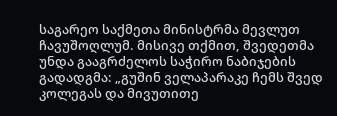საგარეო საქმეთა მინისტრმა მევლუთ ჩავუშოღლუმ. მისივე თქმით, შვედეთმა უნდა გააგრძელოს საჭირო ნაბიჯების გადადგმა: „გუშინ ველაპარაკე ჩემს შვედ კოლეგას და მივუთითე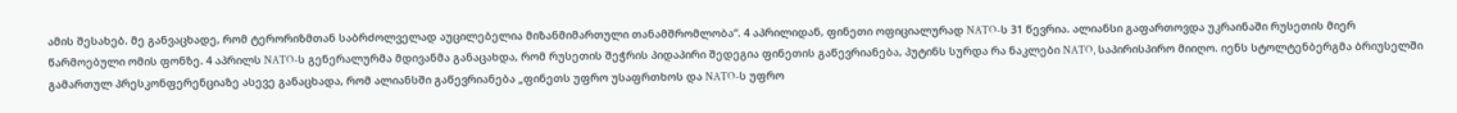ამის შესახებ. მე განვაცხადე, რომ ტერორიზმთან საბრძოლველად აუცილებელია მიზანმიმართული თანამშრომლობა“. 4 აპრილიდან, ფინეთი ოფიციალურად NATO-ს 31 წევრია. ალიანსი გაფართოვდა უკრაინაში რუსეთის მიერ წარმოებული ომის ფონზე. 4 აპრილს NATO-ს გენერალურმა მდივანმა განაცახდა, რომ რუსეთის შეჭრის პიდაპირი შედეგია ფინეთის გაწევრიანება, პუტინს სურდა რა ნაკლები NATO, საპირისპირო მიიღო. იენს სტოლტენბერგმა ბრიუსელში გამართულ პრესკონფერენციაზე ასევე განაცხადა, რომ ალიანსში გაწევრიანება „ფინეთს უფრო უსაფრთხოს და NATO-ს უფრო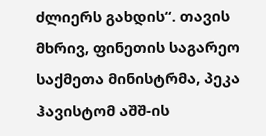ძლიერს გახდის“. თავის მხრივ, ფინეთის საგარეო საქმეთა მინისტრმა, პეკა ჰავისტომ აშშ-ის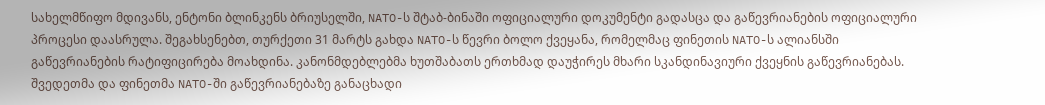სახელმწიფო მდივანს, ენტონი ბლინკენს ბრიუსელში, NATO-ს შტაბ-ბინაში ოფიციალური დოკუმენტი გადასცა და გაწევრიანების ოფიციალური პროცესი დაასრულა. შეგახსენებთ, თურქეთი 31 მარტს გახდა NATO-ს წევრი ბოლო ქვეყანა, რომელმაც ფინეთის NATO-ს ალიანსში გაწევრიანების რატიფიცირება მოახდინა. კანონმდებლებმა ხუთშაბათს ერთხმად დაუჭირეს მხარი სკანდინავიური ქვეყნის გაწევრიანებას. შვედეთმა და ფინეთმა NATO-ში გაწევრიანებაზე განაცხადი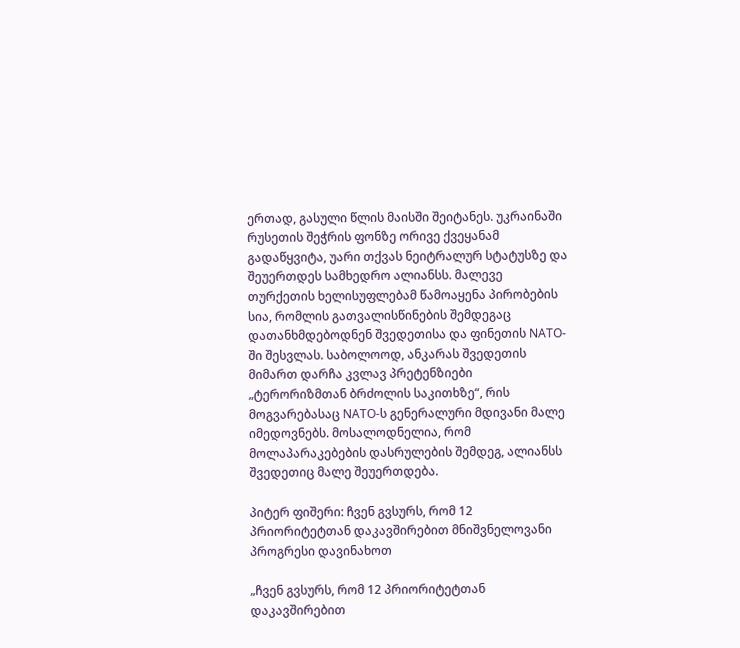ერთად, გასული წლის მაისში შეიტანეს. უკრაინაში რუსეთის შეჭრის ფონზე ორივე ქვეყანამ გადაწყვიტა, უარი თქვას ნეიტრალურ სტატუსზე და შეუერთდეს სამხედრო ალიანსს. მალევე თურქეთის ხელისუფლებამ წამოაყენა პირობების სია, რომლის გათვალისწინების შემდეგაც დათანხმდებოდნენ შვედეთისა და ფინეთის NATO-ში შესვლას. საბოლოოდ, ანკარას შვედეთის მიმართ დარჩა კვლავ პრეტენზიები „ტერორიზმთან ბრძოლის საკითხზე“, რის მოგვარებასაც NATO-ს გენერალური მდივანი მალე იმედოვნებს. მოსალოდნელია, რომ მოლაპარაკებების დასრულების შემდეგ, ალიანსს შვედეთიც მალე შეუერთდება.

პიტერ ფიშერი: ჩვენ გვსურს, რომ 12 პრიორიტეტთან დაკავშირებით მნიშვნელოვანი პროგრესი დავინახოთ

„ჩვენ გვსურს, რომ 12 პრიორიტეტთან დაკავშირებით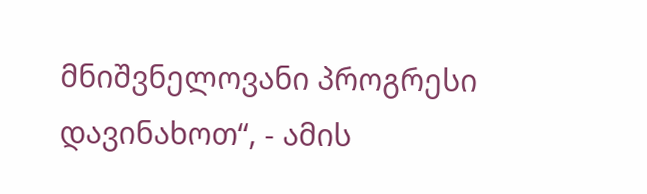მნიშვნელოვანი პროგრესი დავინახოთ“, - ამის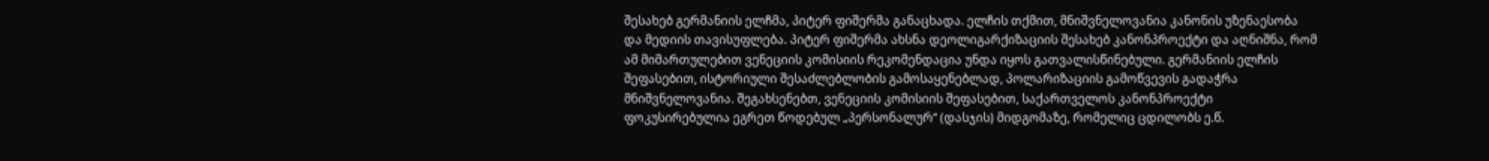შესახებ გერმანიის ელჩმა, პიტერ ფიშერმა განაცხადა. ელჩის თქმით, მნიშვნელოვანია კანონის უზენაესობა და მედიის თავისუფლება. პიტერ ფიშერმა ახსნა დეოლიგარქიზაციის შესახებ კანონპროექტი და აღნიშნა, რომ ამ მიმართულებით ვენეციის კომისიის რეკომენდაცია უნდა იყოს გათვალისწინებული. გერმანიის ელჩის შეფასებით, ისტორიული შესაძლებლობის გამოსაყენებლად, პოლარიზაციის გამოწვევის გადაჭრა მნიშვნელოვანია. შეგახსენებთ, ვენეციის კომისიის შეფასებით, საქართველოს კანონპროექტი ფოკუსირებულია ეგრეთ წოდებულ „პერსონალურ“ (დასჯის) მიდგომაზე, რომელიც ცდილობს ე.წ.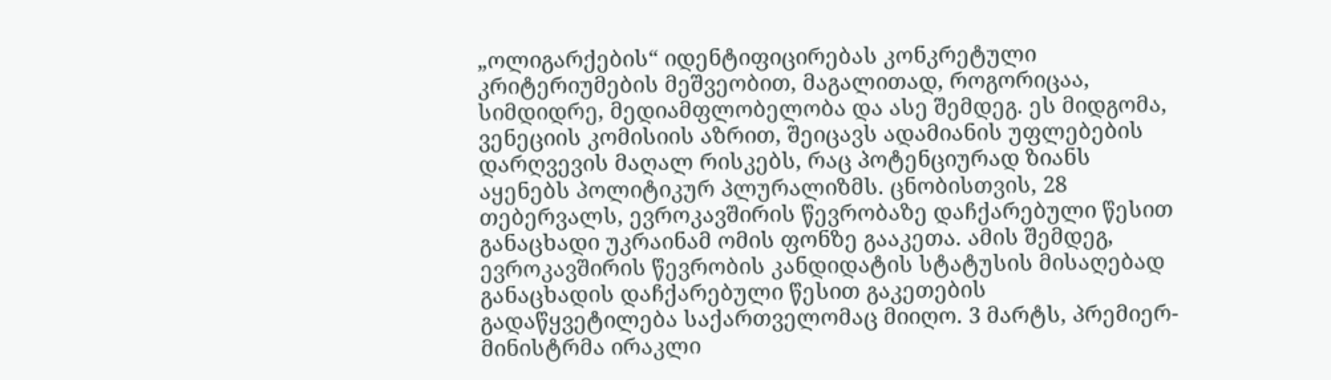„ოლიგარქების“ იდენტიფიცირებას კონკრეტული კრიტერიუმების მეშვეობით, მაგალითად, როგორიცაა, სიმდიდრე, მედიამფლობელობა და ასე შემდეგ. ეს მიდგომა, ვენეციის კომისიის აზრით, შეიცავს ადამიანის უფლებების დარღვევის მაღალ რისკებს, რაც პოტენციურად ზიანს აყენებს პოლიტიკურ პლურალიზმს. ცნობისთვის, 28 თებერვალს, ევროკავშირის წევრობაზე დაჩქარებული წესით განაცხადი უკრაინამ ომის ფონზე გააკეთა. ამის შემდეგ, ევროკავშირის წევრობის კანდიდატის სტატუსის მისაღებად განაცხადის დაჩქარებული წესით გაკეთების გადაწყვეტილება საქართველომაც მიიღო. 3 მარტს, პრემიერ-მინისტრმა ირაკლი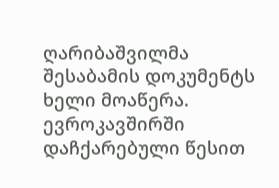ღარიბაშვილმა შესაბამის დოკუმენტს ხელი მოაწერა.  ევროკავშირში დაჩქარებული წესით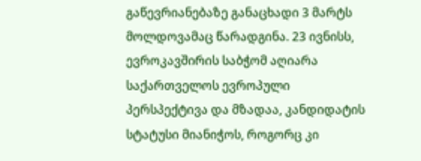გაწევრიანებაზე განაცხადი 3 მარტს მოლდოვამაც წარადგინა. 23 ივნისს, ევროკავშირის საბჭომ აღიარა საქართველოს ევროპული პერსპექტივა და მზადაა, კანდიდატის სტატუსი მიანიჭოს, როგორც კი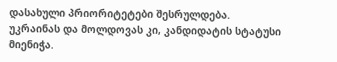დასახული პრიორიტეტები შესრულდება. უკრაინას და მოლდოვას კი, კანდიდატის სტატუსი მიენიჭა.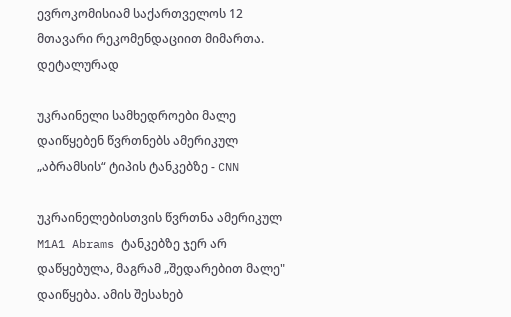ევროკომისიამ საქართველოს 12 მთავარი რეკომენდაციით მიმართა. დეტალურად

უკრაინელი სამხედროები მალე დაიწყებენ წვრთნებს ამერიკულ „აბრამსის“ ტიპის ტანკებზე - CNN

უკრაინელებისთვის წვრთნა ამერიკულ M1A1 Abrams ტანკებზე ჯერ არ დაწყებულა, მაგრამ „შედარებით მალე" დაიწყება. ამის შესახებ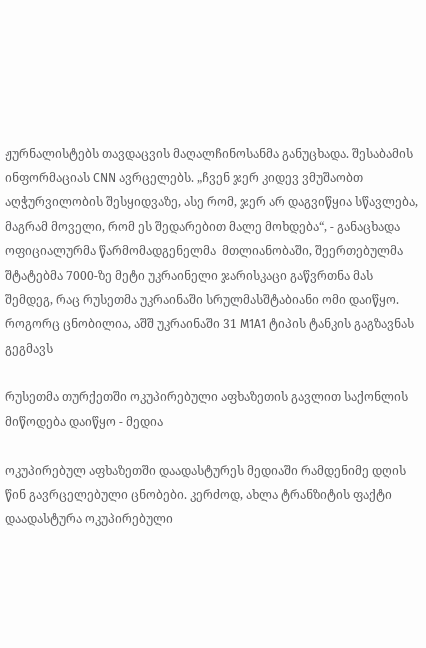ჟურნალისტებს თავდაცვის მაღალჩინოსანმა განუცხადა. შესაბამის ინფორმაციას CNN ავრცელებს. „ჩვენ ჯერ კიდევ ვმუშაობთ აღჭურვილობის შესყიდვაზე, ასე რომ, ჯერ არ დაგვიწყია სწავლება, მაგრამ მოველი, რომ ეს შედარებით მალე მოხდება“, - განაცხადა ოფიციალურმა წარმომადგენელმა  მთლიანობაში, შეერთებულმა შტატებმა 7000-ზე მეტი უკრაინელი ჯარისკაცი გაწვრთნა მას შემდეგ, რაც რუსეთმა უკრაინაში სრულმასშტაბიანი ომი დაიწყო.  როგორც ცნობილია, აშშ უკრაინაში 31 M1A1 ტიპის ტანკის გაგზავნას გეგმავს

რუსეთმა თურქეთში ოკუპირებული აფხაზეთის გავლით საქონლის მიწოდება დაიწყო - მედია

ოკუპირებულ აფხაზეთში დაადასტურეს მედიაში რამდენიმე დღის წინ გავრცელებული ცნობები. კერძოდ, ახლა ტრანზიტის ფაქტი დაადასტურა ოკუპირებული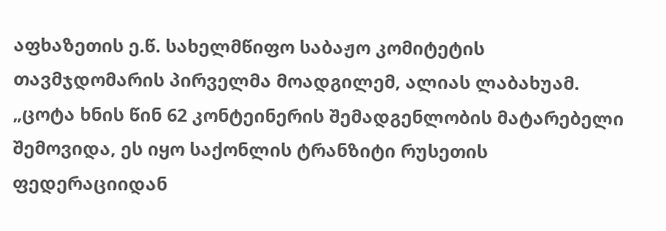აფხაზეთის ე.წ. სახელმწიფო საბაჟო კომიტეტის თავმჯდომარის პირველმა მოადგილემ, ალიას ლაბახუამ. „ცოტა ხნის წინ 62 კონტეინერის შემადგენლობის მატარებელი შემოვიდა, ეს იყო საქონლის ტრანზიტი რუსეთის ფედერაციიდან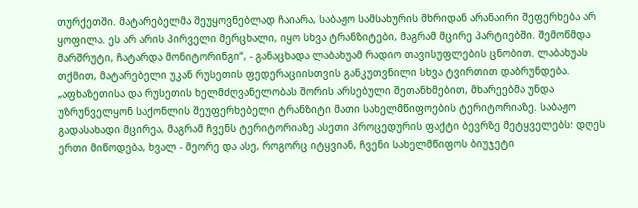თურქეთში. მატარებელმა შეუყოვნებლად ჩაიარა, საბაჟო სამსახურის მხრიდან არანაირი შეფერხება არ ყოფილა. ეს არ არის პირველი მერცხალი, იყო სხვა ტრანზიტები, მაგრამ მცირე პარტიებში. შემოწმდა მარშრუტი, ჩატარდა მონიტორინგი“, - განაცხადა ლაბახუამ რადიო თავისუფლების ცნობით. ლაბახუას თქმით, მატარებელი უკან რუსეთის ფედერაციისთვის განკუთვნილი სხვა ტვირთით დაბრუნდება. „აფხაზეთისა და რუსეთის ხელმძღვანელობას შორის არსებული შეთანხმებით, მხარეებმა უნდა უზრუნველყონ საქონლის შეუფერხებელი ტრანზიტი მათი სახელმწიფოების ტერიტორიაზე. საბაჟო გადასახადი მცირეა, მაგრამ ჩვენს ტერიტორიაზე ასეთი პროცედურის ფაქტი ბევრზე მეტყველებს: დღეს ერთი მიწოდება, ხვალ - მეორე და ასე, როგორც იტყვიან, ჩვენი სახელმწიფოს ბიუჯეტი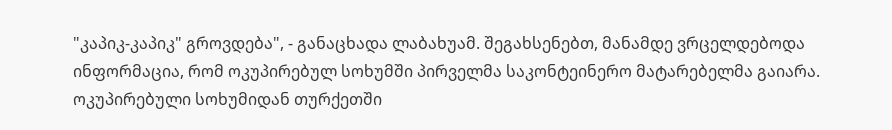"კაპიკ-კაპიკ" გროვდება", - განაცხადა ლაბახუამ. შეგახსენებთ, მანამდე ვრცელდებოდა ინფორმაცია, რომ ოკუპირებულ სოხუმში პირველმა საკონტეინერო მატარებელმა გაიარა. ოკუპირებული სოხუმიდან თურქეთში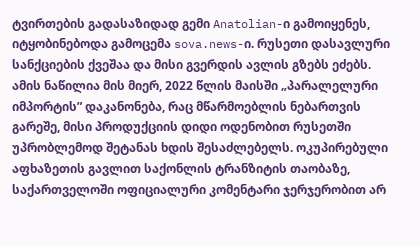ტვირთების გადასაზიდად გემი Anatolian-ი გამოიყენეს, იტყობინებოდა გამოცემა sova.news-ი. რუსეთი დასავლური სანქციების ქვეშაა და მისი გვერდის ავლის გზებს ეძებს. ამის ნაწილია მის მიერ, 2022 წლის მაისში „პარალელური იმპორტის” დაკანონება, რაც მწარმოებლის ნებართვის გარეშე, მისი პროდუქციის დიდი ოდენობით რუსეთში უპრობლემოდ შეტანას ხდის შესაძლებელს. ოკუპირებული აფხაზეთის გავლით საქონლის ტრანზიტის თაობაზე, საქართველოში ოფიციალური კომენტარი ჯერჯერობით არ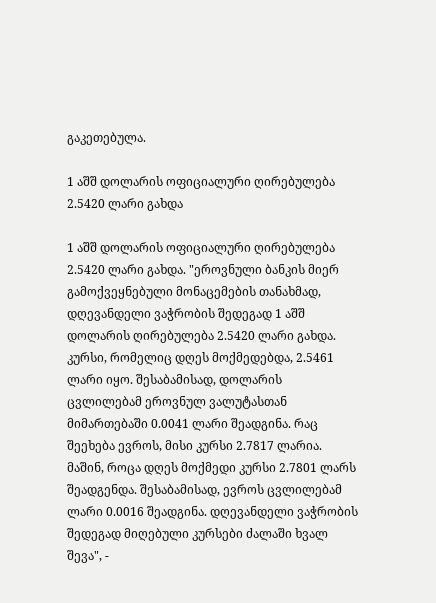გაკეთებულა.

1 აშშ დოლარის ოფიციალური ღირებულება 2.5420 ლარი გახდა

1 აშშ დოლარის ოფიციალური ღირებულება 2.5420 ლარი გახდა. "ეროვნული ბანკის მიერ გამოქვეყნებული მონაცემების თანახმად, დღევანდელი ვაჭრობის შედეგად 1 აშშ დოლარის ღირებულება 2.5420 ლარი გახდა. კურსი, რომელიც დღეს მოქმედებდა, 2.5461 ლარი იყო. შესაბამისად, დოლარის ცვლილებამ ეროვნულ ვალუტასთან მიმართებაში 0.0041 ლარი შეადგინა. რაც შეეხება ევროს, მისი კურსი 2.7817 ლარია. მაშინ, როცა დღეს მოქმედი კურსი 2.7801 ლარს შეადგენდა. შესაბამისად, ევროს ცვლილებამ ლარი 0.0016 შეადგინა. დღევანდელი ვაჭრობის შედეგად მიღებული კურსები ძალაში ხვალ შევა", -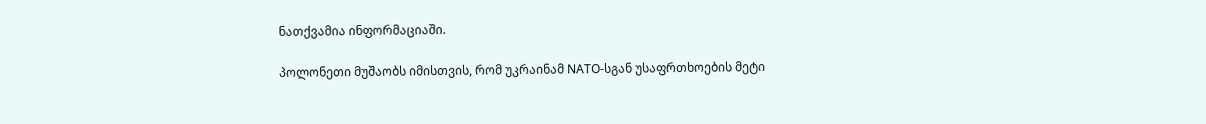ნათქვამია ინფორმაციაში.

პოლონეთი მუშაობს იმისთვის, რომ უკრაინამ NATO-სგან უსაფრთხოების მეტი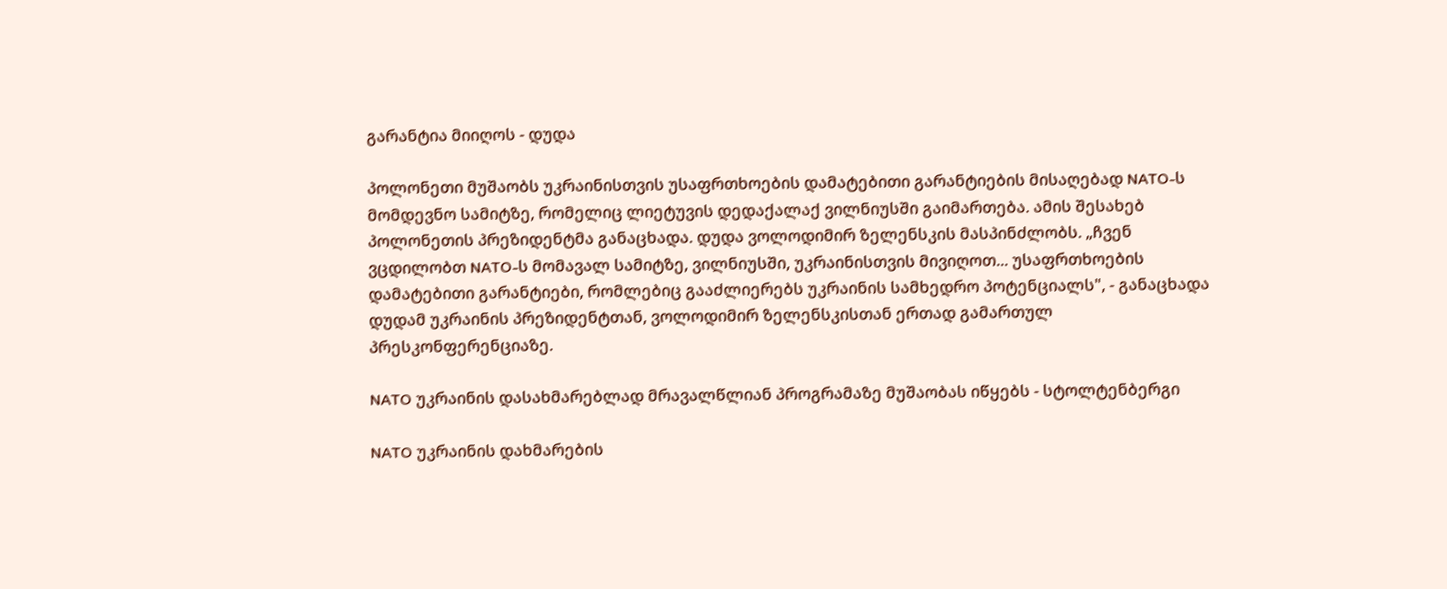გარანტია მიიღოს - დუდა

პოლონეთი მუშაობს უკრაინისთვის უსაფრთხოების დამატებითი გარანტიების მისაღებად NATO-ს მომდევნო სამიტზე, რომელიც ლიეტუვის დედაქალაქ ვილნიუსში გაიმართება. ამის შესახებ პოლონეთის პრეზიდენტმა განაცხადა. დუდა ვოლოდიმირ ზელენსკის მასპინძლობს. „ჩვენ ვცდილობთ NATO-ს მომავალ სამიტზე, ვილნიუსში, უკრაინისთვის მივიღოთ... უსაფრთხოების დამატებითი გარანტიები, რომლებიც გააძლიერებს უკრაინის სამხედრო პოტენციალს", - განაცხადა დუდამ უკრაინის პრეზიდენტთან, ვოლოდიმირ ზელენსკისთან ერთად გამართულ პრესკონფერენციაზე.

NATO უკრაინის დასახმარებლად მრავალწლიან პროგრამაზე მუშაობას იწყებს - სტოლტენბერგი

NATO უკრაინის დახმარების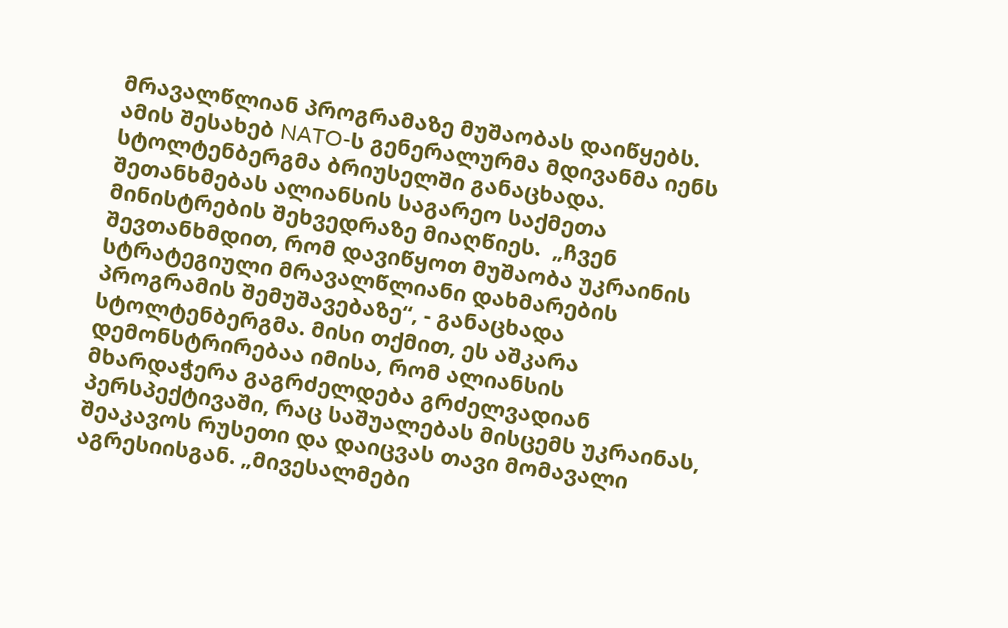მრავალწლიან პროგრამაზე მუშაობას დაიწყებს. ამის შესახებ NATO-ს გენერალურმა მდივანმა იენს სტოლტენბერგმა ბრიუსელში განაცხადა. შეთანხმებას ალიანსის საგარეო საქმეთა მინისტრების შეხვედრაზე მიაღწიეს.  „ჩვენ შევთანხმდით, რომ დავიწყოთ მუშაობა უკრაინის სტრატეგიული მრავალწლიანი დახმარების პროგრამის შემუშავებაზე“, - განაცხადა სტოლტენბერგმა. მისი თქმით, ეს აშკარა დემონსტრირებაა იმისა, რომ ალიანსის მხარდაჭერა გაგრძელდება გრძელვადიან პერსპექტივაში, რაც საშუალებას მისცემს უკრაინას, შეაკავოს რუსეთი და დაიცვას თავი მომავალი აგრესიისგან. „მივესალმები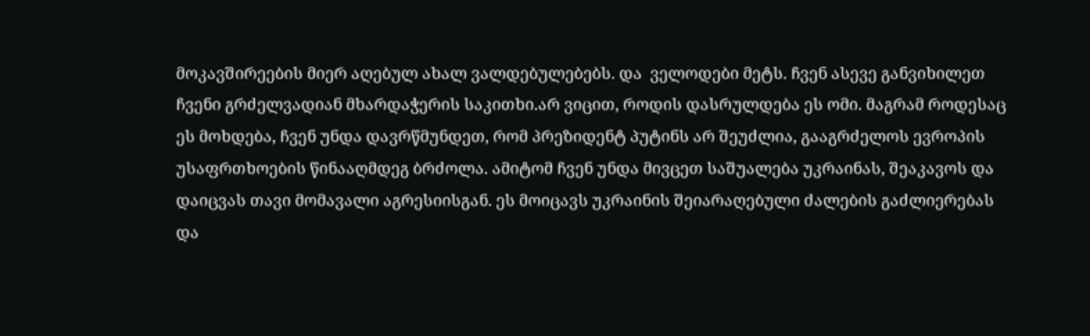მოკავშირეების მიერ აღებულ ახალ ვალდებულებებს. და  ველოდები მეტს. ჩვენ ასევე განვიხილეთ ჩვენი გრძელვადიან მხარდაჭერის საკითხი.არ ვიცით, როდის დასრულდება ეს ომი. მაგრამ როდესაც ეს მოხდება, ჩვენ უნდა დავრწმუნდეთ, რომ პრეზიდენტ პუტინს არ შეუძლია, გააგრძელოს ევროპის უსაფრთხოების წინააღმდეგ ბრძოლა. ამიტომ ჩვენ უნდა მივცეთ საშუალება უკრაინას, შეაკავოს და დაიცვას თავი მომავალი აგრესიისგან. ეს მოიცავს უკრაინის შეიარაღებული ძალების გაძლიერებას და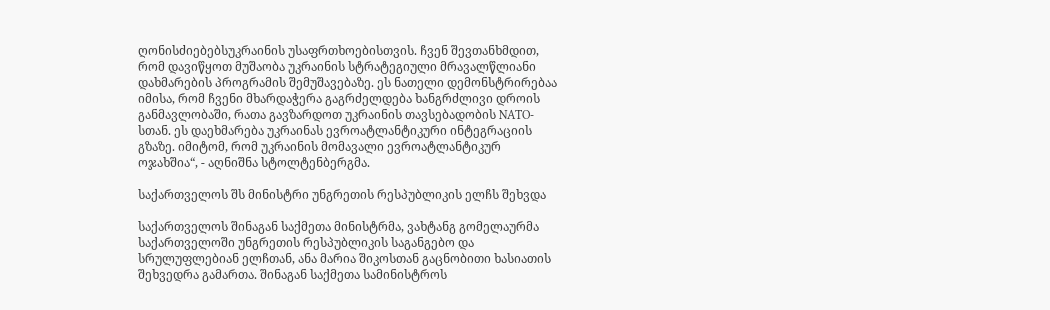ღონისძიებებსუკრაინის უსაფრთხოებისთვის. ჩვენ შევთანხმდით, რომ დავიწყოთ მუშაობა უკრაინის სტრატეგიული მრავალწლიანი დახმარების პროგრამის შემუშავებაზე. ეს ნათელი დემონსტრირებაა იმისა, რომ ჩვენი მხარდაჭერა გაგრძელდება ხანგრძლივი დროის განმავლობაში, რათა გავზარდოთ უკრაინის თავსებადობის NATO-სთან. ეს დაეხმარება უკრაინას ევროატლანტიკური ინტეგრაციის გზაზე. იმიტომ, რომ უკრაინის მომავალი ევროატლანტიკურ ოჯახშია“, - აღნიშნა სტოლტენბერგმა.

საქართველოს შს მინისტრი უნგრეთის რესპუბლიკის ელჩს შეხვდა

საქართველოს შინაგან საქმეთა მინისტრმა, ვახტანგ გომელაურმა საქართველოში უნგრეთის რესპუბლიკის საგანგებო და სრულუფლებიან ელჩთან, ანა მარია შიკოსთან გაცნობითი ხასიათის შეხვედრა გამართა. შინაგან საქმეთა სამინისტროს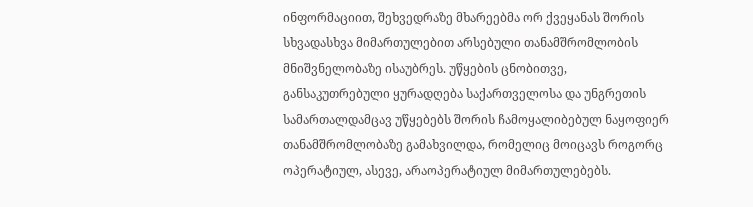ინფორმაციით, შეხვედრაზე მხარეებმა ორ ქვეყანას შორის სხვადასხვა მიმართულებით არსებული თანამშრომლობის მნიშვნელობაზე ისაუბრეს. უწყების ცნობითვე, განსაკუთრებული ყურადღება საქართველოსა და უნგრეთის სამართალდამცავ უწყებებს შორის ჩამოყალიბებულ ნაყოფიერ თანამშრომლობაზე გამახვილდა, რომელიც მოიცავს როგორც ოპერატიულ, ასევე, არაოპერატიულ მიმართულებებს.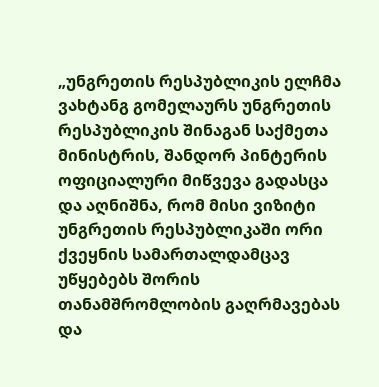„უნგრეთის რესპუბლიკის ელჩმა ვახტანგ გომელაურს უნგრეთის რესპუბლიკის შინაგან საქმეთა მინისტრის, შანდორ პინტერის ოფიციალური მიწვევა გადასცა და აღნიშნა, რომ მისი ვიზიტი უნგრეთის რესპუბლიკაში ორი ქვეყნის სამართალდამცავ უწყებებს შორის თანამშრომლობის გაღრმავებას და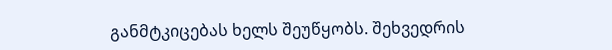განმტკიცებას ხელს შეუწყობს. შეხვედრის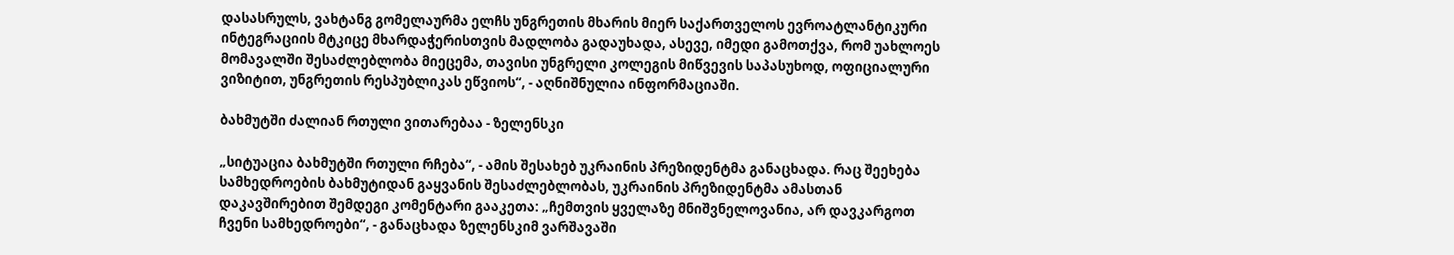დასასრულს, ვახტანგ გომელაურმა ელჩს უნგრეთის მხარის მიერ საქართველოს ევროატლანტიკური ინტეგრაციის მტკიცე მხარდაჭერისთვის მადლობა გადაუხადა, ასევე, იმედი გამოთქვა, რომ უახლოეს მომავალში შესაძლებლობა მიეცემა, თავისი უნგრელი კოლეგის მიწვევის საპასუხოდ, ოფიციალური ვიზიტით, უნგრეთის რესპუბლიკას ეწვიოს“, - აღნიშნულია ინფორმაციაში.

ბახმუტში ძალიან რთული ვითარებაა - ზელენსკი

„სიტუაცია ბახმუტში რთული რჩება“, - ამის შესახებ უკრაინის პრეზიდენტმა განაცხადა. რაც შეეხება სამხედროების ბახმუტიდან გაყვანის შესაძლებლობას, უკრაინის პრეზიდენტმა ამასთან დაკავშირებით შემდეგი კომენტარი გააკეთა: „ჩემთვის ყველაზე მნიშვნელოვანია, არ დავკარგოთ ჩვენი სამხედროები“, - განაცხადა ზელენსკიმ ვარშავაში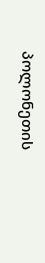პოლონეთის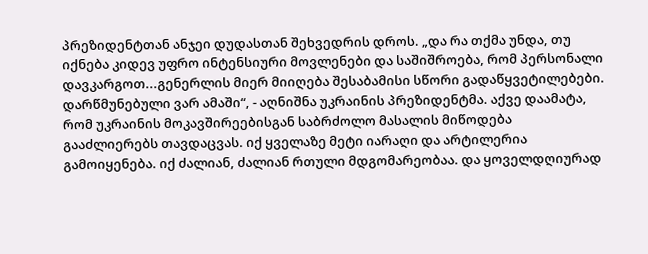პრეზიდენტთან ანჯეი დუდასთან შეხვედრის დროს. „და რა თქმა უნდა, თუ იქნება კიდევ უფრო ინტენსიური მოვლენები და საშიშროება, რომ პერსონალი დავკარგოთ...გენერლის მიერ მიიღება შესაბამისი სწორი გადაწყვეტილებები. დარწმუნებული ვარ ამაში“, - აღნიშნა უკრაინის პრეზიდენტმა. აქვე დაამატა, რომ უკრაინის მოკავშირეებისგან საბრძოლო მასალის მიწოდება გააძლიერებს თავდაცვას. იქ ყველაზე მეტი იარაღი და არტილერია გამოიყენება. იქ ძალიან, ძალიან რთული მდგომარეობაა. და ყოველდღიურად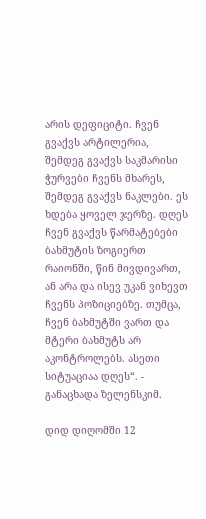არის დეფიციტი. ჩვენ გვაქვს არტილერია, შემდეგ გვაქვს საკმარისი ჭურვები ჩვენს მხარეს, შემდეგ გვაქვს ნაკლები. ეს ხდება ყოველ ჯერზე. დღეს ჩვენ გვაქვს წარმატებები ბახმუტის ზოგიერთ რაიონში, წინ მივდივართ, ან არა და ისევ უკან ვიხევთ ჩვენს პოზიციებზე. თუმცა, ჩვენ ბახმუტში ვართ და მტერი ბახმუტს არ აკონტროლებს. ასეთი სიტუაციაა დღეს“. - განაცხადა ზელენსკიმ.

დიდ დიღომში 12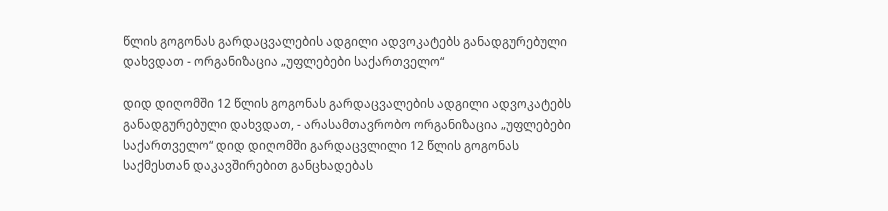წლის გოგონას გარდაცვალების ადგილი ადვოკატებს განადგურებული დახვდათ - ორგანიზაცია „უფლებები საქართველო“

დიდ დიღომში 12 წლის გოგონას გარდაცვალების ადგილი ადვოკატებს განადგურებული დახვდათ, - არასამთავრობო ორგანიზაცია „უფლებები საქართველო“ დიდ დიღომში გარდაცვლილი 12 წლის გოგონას საქმესთან დაკავშირებით განცხადებას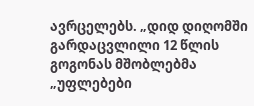ავრცელებს. „დიდ დიღომში გარდაცვლილი 12 წლის გოგონას მშობლებმა „უფლებები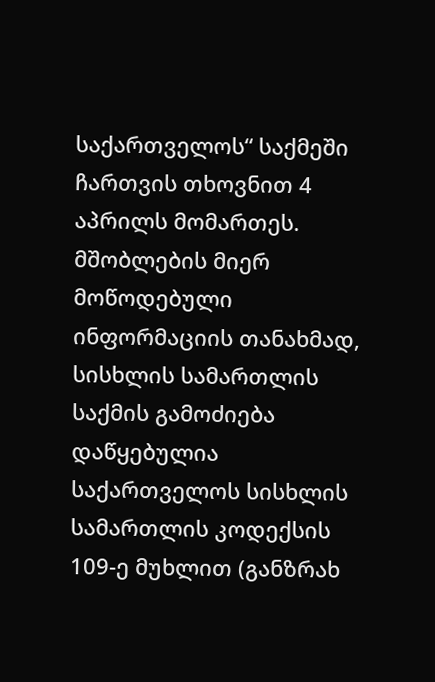საქართველოს“ საქმეში ჩართვის თხოვნით 4 აპრილს მომართეს. მშობლების მიერ მოწოდებული ინფორმაციის თანახმად, სისხლის სამართლის საქმის გამოძიება დაწყებულია საქართველოს სისხლის სამართლის კოდექსის 109-ე მუხლით (განზრახ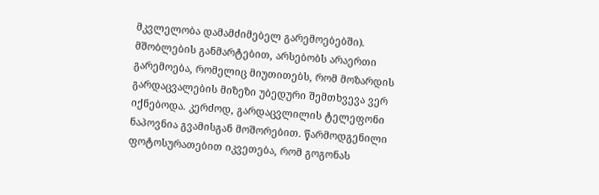მკვლელობა დამამძიმებელ გარემოებებში). მშობლების განმარტებით, არსებობს არაერთი გარემოება, რომელიც მიუთითებს, რომ მოზარდის გარდაცვალების მიზეზი უბედური შემთხვევა ვერ იქნებოდა. კერძოდ, გარდაცვლილის ტელეფონი ნაპოვნია გვამისგან მოშორებით. წარმოდგენილი ფოტოსურათებით იკვეთება, რომ გოგონას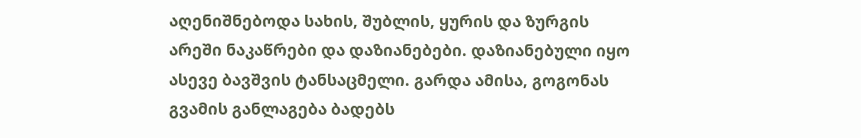აღენიშნებოდა სახის, შუბლის, ყურის და ზურგის არეში ნაკაწრები და დაზიანებები. დაზიანებული იყო ასევე ბავშვის ტანსაცმელი. გარდა ამისა, გოგონას გვამის განლაგება ბადებს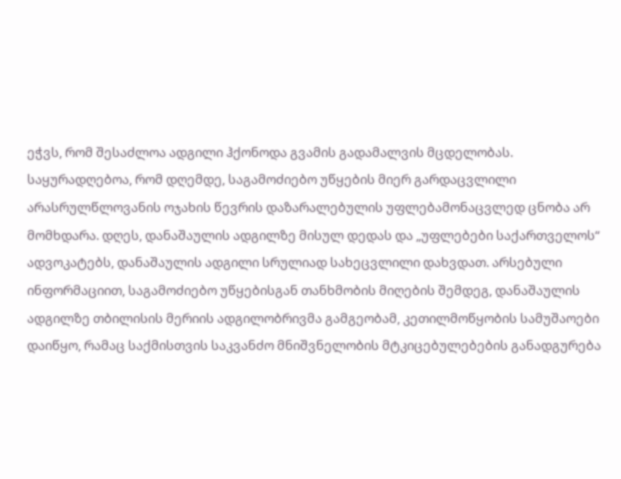ეჭვს, რომ შესაძლოა ადგილი ჰქონოდა გვამის გადამალვის მცდელობას. საყურადღებოა, რომ დღემდე, საგამოძიებო უწყების მიერ გარდაცვლილი არასრულწლოვანის ოჯახის წევრის დაზარალებულის უფლებამონაცვლედ ცნობა არ მომხდარა. დღეს, დანაშაულის ადგილზე მისულ დედას და „უფლებები საქართველოს“ ადვოკატებს, დანაშაულის ადგილი სრულიად სახეცვლილი დახვდათ. არსებული ინფორმაციით, საგამოძიებო უწყებისგან თანხმობის მიღების შემდეგ, დანაშაულის ადგილზე თბილისის მერიის ადგილობრივმა გამგეობამ, კეთილმოწყობის სამუშაოები დაიწყო, რამაც საქმისთვის საკვანძო მნიშვნელობის მტკიცებულებების განადგურება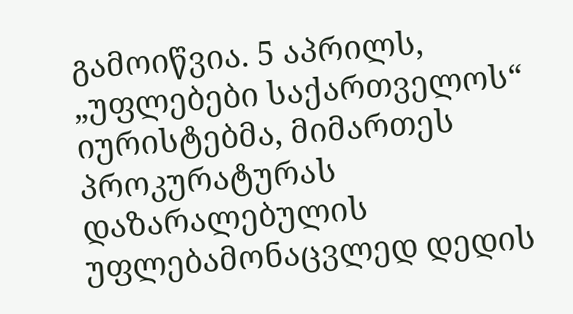გამოიწვია. 5 აპრილს, „უფლებები საქართველოს“ იურისტებმა, მიმართეს პროკურატურას დაზარალებულის უფლებამონაცვლედ დედის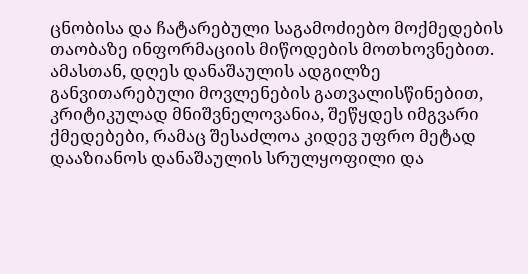ცნობისა და ჩატარებული საგამოძიებო მოქმედების თაობაზე ინფორმაციის მიწოდების მოთხოვნებით. ამასთან, დღეს დანაშაულის ადგილზე განვითარებული მოვლენების გათვალისწინებით, კრიტიკულად მნიშვნელოვანია, შეწყდეს იმგვარი ქმედებები, რამაც შესაძლოა კიდევ უფრო მეტად დააზიანოს დანაშაულის სრულყოფილი და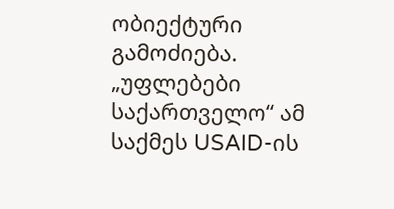ობიექტური გამოძიება. „უფლებები საქართველო“ ამ საქმეს USAID-ის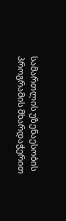სამართლის უზენაესობის პროგრამის მხარდაჭერით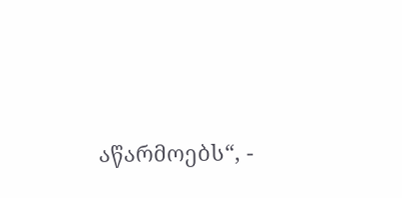აწარმოებს“, -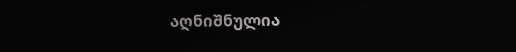აღნიშნულია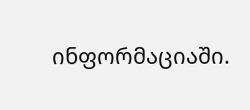ინფორმაციაში.